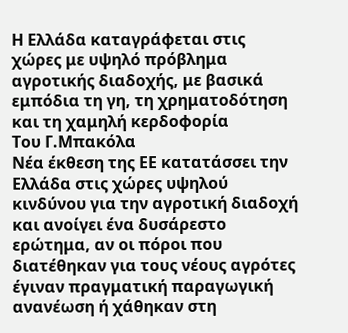Η Ελλάδα καταγράφεται στις χώρες με υψηλό πρόβλημα αγροτικής διαδοχής, με βασικά εμπόδια τη γη, τη χρηματοδότηση και τη χαμηλή κερδοφορία
Του Γ.Μπακόλα
Νέα έκθεση της ΕΕ κατατάσσει την Ελλάδα στις χώρες υψηλού κινδύνου για την αγροτική διαδοχή και ανοίγει ένα δυσάρεστο ερώτημα, αν οι πόροι που διατέθηκαν για τους νέους αγρότες έγιναν πραγματική παραγωγική ανανέωση ή χάθηκαν στη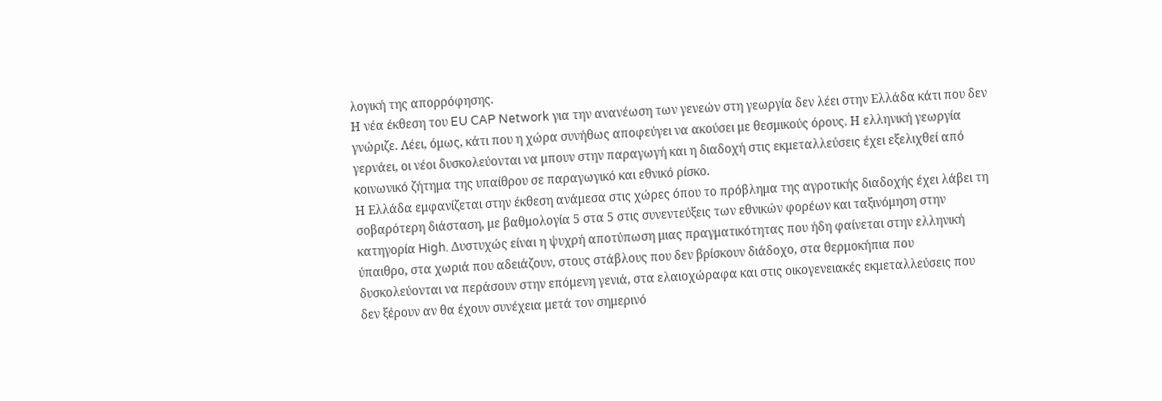λογική της απορρόφησης.
Η νέα έκθεση του EU CAP Network για την ανανέωση των γενεών στη γεωργία δεν λέει στην Ελλάδα κάτι που δεν γνώριζε. Λέει, όμως, κάτι που η χώρα συνήθως αποφεύγει να ακούσει με θεσμικούς όρους. Η ελληνική γεωργία γερνάει, οι νέοι δυσκολεύονται να μπουν στην παραγωγή και η διαδοχή στις εκμεταλλεύσεις έχει εξελιχθεί από κοινωνικό ζήτημα της υπαίθρου σε παραγωγικό και εθνικό ρίσκο.
Η Ελλάδα εμφανίζεται στην έκθεση ανάμεσα στις χώρες όπου το πρόβλημα της αγροτικής διαδοχής έχει λάβει τη σοβαρότερη διάσταση, με βαθμολογία 5 στα 5 στις συνεντεύξεις των εθνικών φορέων και ταξινόμηση στην κατηγορία High. Δυστυχώς είναι η ψυχρή αποτύπωση μιας πραγματικότητας που ήδη φαίνεται στην ελληνική ύπαιθρο, στα χωριά που αδειάζουν, στους στάβλους που δεν βρίσκουν διάδοχο, στα θερμοκήπια που δυσκολεύονται να περάσουν στην επόμενη γενιά, στα ελαιοχώραφα και στις οικογενειακές εκμεταλλεύσεις που δεν ξέρουν αν θα έχουν συνέχεια μετά τον σημερινό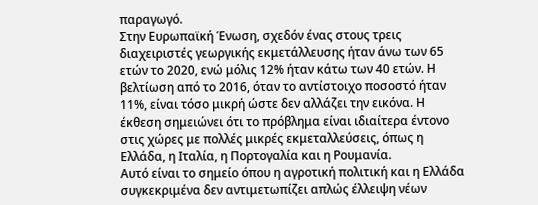παραγωγό.
Στην Ευρωπαϊκή Ένωση, σχεδόν ένας στους τρεις διαχειριστές γεωργικής εκμετάλλευσης ήταν άνω των 65 ετών το 2020, ενώ μόλις 12% ήταν κάτω των 40 ετών. Η βελτίωση από το 2016, όταν το αντίστοιχο ποσοστό ήταν 11%, είναι τόσο μικρή ώστε δεν αλλάζει την εικόνα. Η έκθεση σημειώνει ότι το πρόβλημα είναι ιδιαίτερα έντονο στις χώρες με πολλές μικρές εκμεταλλεύσεις, όπως η Ελλάδα, η Ιταλία, η Πορτογαλία και η Ρουμανία.
Αυτό είναι το σημείο όπου η αγροτική πολιτική και η Ελλάδα συγκεκριμένα δεν αντιμετωπίζει απλώς έλλειψη νέων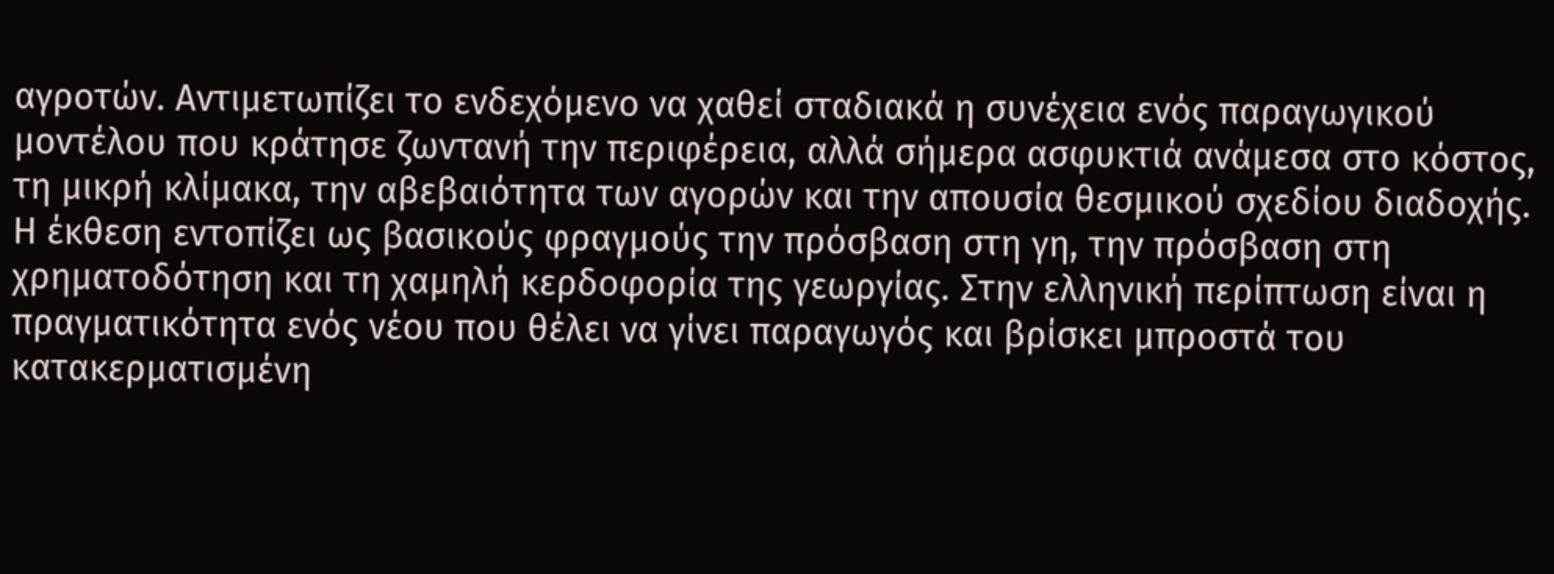αγροτών. Αντιμετωπίζει το ενδεχόμενο να χαθεί σταδιακά η συνέχεια ενός παραγωγικού μοντέλου που κράτησε ζωντανή την περιφέρεια, αλλά σήμερα ασφυκτιά ανάμεσα στο κόστος, τη μικρή κλίμακα, την αβεβαιότητα των αγορών και την απουσία θεσμικού σχεδίου διαδοχής.
Η έκθεση εντοπίζει ως βασικούς φραγμούς την πρόσβαση στη γη, την πρόσβαση στη χρηματοδότηση και τη χαμηλή κερδοφορία της γεωργίας. Στην ελληνική περίπτωση είναι η πραγματικότητα ενός νέου που θέλει να γίνει παραγωγός και βρίσκει μπροστά του κατακερματισμένη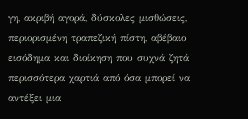γη, ακριβή αγορά, δύσκολες μισθώσεις, περιορισμένη τραπεζική πίστη, αβέβαιο εισόδημα και διοίκηση που συχνά ζητά περισσότερα χαρτιά από όσα μπορεί να αντέξει μια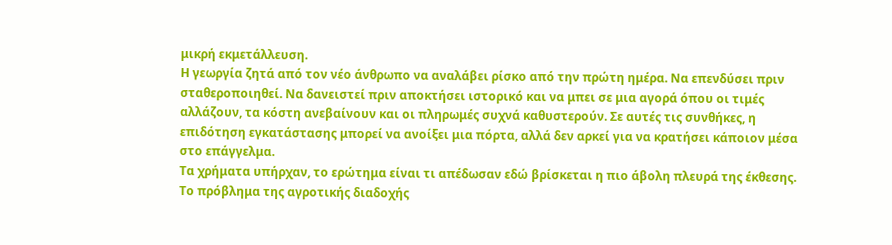μικρή εκμετάλλευση.
Η γεωργία ζητά από τον νέο άνθρωπο να αναλάβει ρίσκο από την πρώτη ημέρα. Να επενδύσει πριν σταθεροποιηθεί. Να δανειστεί πριν αποκτήσει ιστορικό και να μπει σε μια αγορά όπου οι τιμές αλλάζουν, τα κόστη ανεβαίνουν και οι πληρωμές συχνά καθυστερούν. Σε αυτές τις συνθήκες, η επιδότηση εγκατάστασης μπορεί να ανοίξει μια πόρτα, αλλά δεν αρκεί για να κρατήσει κάποιον μέσα στο επάγγελμα.
Τα χρήματα υπήρχαν, το ερώτημα είναι τι απέδωσαν εδώ βρίσκεται η πιο άβολη πλευρά της έκθεσης. Το πρόβλημα της αγροτικής διαδοχής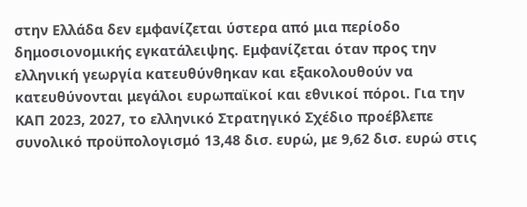στην Ελλάδα δεν εμφανίζεται ύστερα από μια περίοδο δημοσιονομικής εγκατάλειψης. Εμφανίζεται όταν προς την ελληνική γεωργία κατευθύνθηκαν και εξακολουθούν να κατευθύνονται μεγάλοι ευρωπαϊκοί και εθνικοί πόροι. Για την ΚΑΠ 2023, 2027, το ελληνικό Στρατηγικό Σχέδιο προέβλεπε συνολικό προϋπολογισμό 13,48 δισ. ευρώ, με 9,62 δισ. ευρώ στις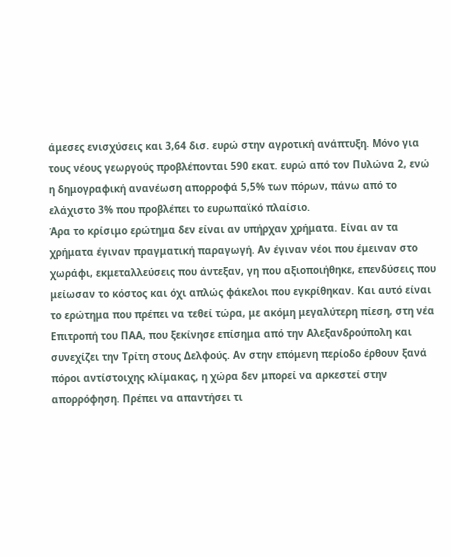άμεσες ενισχύσεις και 3,64 δισ. ευρώ στην αγροτική ανάπτυξη. Μόνο για τους νέους γεωργούς προβλέπονται 590 εκατ. ευρώ από τον Πυλώνα 2, ενώ η δημογραφική ανανέωση απορροφά 5,5% των πόρων, πάνω από το ελάχιστο 3% που προβλέπει το ευρωπαϊκό πλαίσιο.
Άρα το κρίσιμο ερώτημα δεν είναι αν υπήρχαν χρήματα. Είναι αν τα χρήματα έγιναν πραγματική παραγωγή. Αν έγιναν νέοι που έμειναν στο χωράφι, εκμεταλλεύσεις που άντεξαν, γη που αξιοποιήθηκε, επενδύσεις που μείωσαν το κόστος και όχι απλώς φάκελοι που εγκρίθηκαν. Και αυτό είναι το ερώτημα που πρέπει να τεθεί τώρα, με ακόμη μεγαλύτερη πίεση, στη νέα Επιτροπή του ΠΑΑ, που ξεκίνησε επίσημα από την Αλεξανδρούπολη και συνεχίζει την Τρίτη στους Δελφούς. Αν στην επόμενη περίοδο έρθουν ξανά πόροι αντίστοιχης κλίμακας, η χώρα δεν μπορεί να αρκεστεί στην απορρόφηση. Πρέπει να απαντήσει τι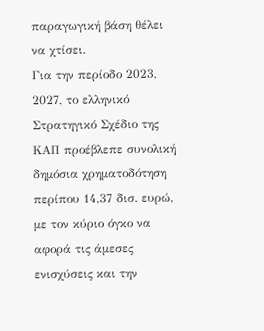παραγωγική βάση θέλει να χτίσει.
Για την περίοδο 2023, 2027, το ελληνικό Στρατηγικό Σχέδιο της ΚΑΠ προέβλεπε συνολική δημόσια χρηματοδότηση περίπου 14,37 δισ. ευρώ, με τον κύριο όγκο να αφορά τις άμεσες ενισχύσεις και την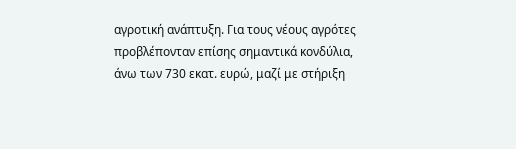αγροτική ανάπτυξη. Για τους νέους αγρότες προβλέπονταν επίσης σημαντικά κονδύλια, άνω των 730 εκατ. ευρώ, μαζί με στήριξη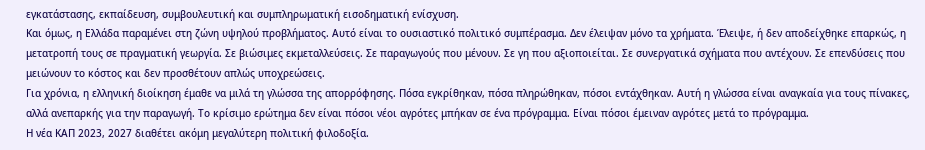εγκατάστασης, εκπαίδευση, συμβουλευτική και συμπληρωματική εισοδηματική ενίσχυση.
Και όμως, η Ελλάδα παραμένει στη ζώνη υψηλού προβλήματος. Αυτό είναι το ουσιαστικό πολιτικό συμπέρασμα. Δεν έλειψαν μόνο τα χρήματα. Έλειψε, ή δεν αποδείχθηκε επαρκώς, η μετατροπή τους σε πραγματική γεωργία. Σε βιώσιμες εκμεταλλεύσεις. Σε παραγωγούς που μένουν. Σε γη που αξιοποιείται. Σε συνεργατικά σχήματα που αντέχουν. Σε επενδύσεις που μειώνουν το κόστος και δεν προσθέτουν απλώς υποχρεώσεις.
Για χρόνια, η ελληνική διοίκηση έμαθε να μιλά τη γλώσσα της απορρόφησης. Πόσα εγκρίθηκαν, πόσα πληρώθηκαν, πόσοι εντάχθηκαν. Αυτή η γλώσσα είναι αναγκαία για τους πίνακες, αλλά ανεπαρκής για την παραγωγή. Το κρίσιμο ερώτημα δεν είναι πόσοι νέοι αγρότες μπήκαν σε ένα πρόγραμμα. Είναι πόσοι έμειναν αγρότες μετά το πρόγραμμα.
Η νέα ΚΑΠ 2023, 2027 διαθέτει ακόμη μεγαλύτερη πολιτική φιλοδοξία.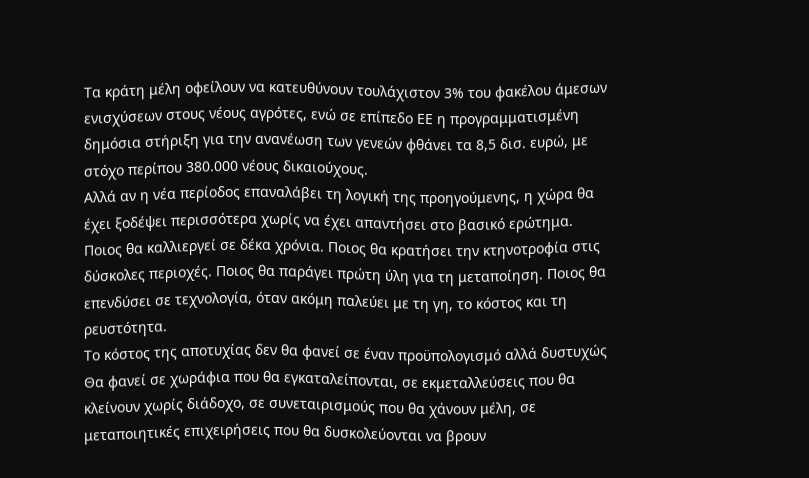Τα κράτη μέλη οφείλουν να κατευθύνουν τουλάχιστον 3% του φακέλου άμεσων ενισχύσεων στους νέους αγρότες, ενώ σε επίπεδο ΕΕ η προγραμματισμένη δημόσια στήριξη για την ανανέωση των γενεών φθάνει τα 8,5 δισ. ευρώ, με στόχο περίπου 380.000 νέους δικαιούχους.
Αλλά αν η νέα περίοδος επαναλάβει τη λογική της προηγούμενης, η χώρα θα έχει ξοδέψει περισσότερα χωρίς να έχει απαντήσει στο βασικό ερώτημα. Ποιος θα καλλιεργεί σε δέκα χρόνια. Ποιος θα κρατήσει την κτηνοτροφία στις δύσκολες περιοχές. Ποιος θα παράγει πρώτη ύλη για τη μεταποίηση. Ποιος θα επενδύσει σε τεχνολογία, όταν ακόμη παλεύει με τη γη, το κόστος και τη ρευστότητα.
Το κόστος της αποτυχίας δεν θα φανεί σε έναν προϋπολογισμό αλλά δυστυχώς Θα φανεί σε χωράφια που θα εγκαταλείπονται, σε εκμεταλλεύσεις που θα κλείνουν χωρίς διάδοχο, σε συνεταιρισμούς που θα χάνουν μέλη, σε μεταποιητικές επιχειρήσεις που θα δυσκολεύονται να βρουν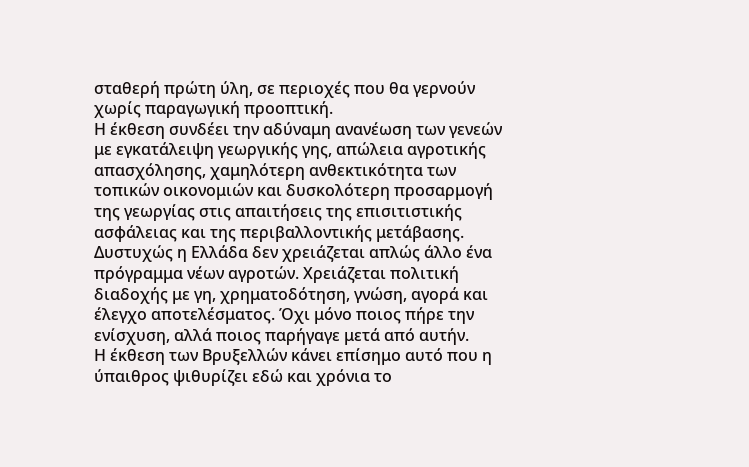σταθερή πρώτη ύλη, σε περιοχές που θα γερνούν χωρίς παραγωγική προοπτική.
Η έκθεση συνδέει την αδύναμη ανανέωση των γενεών με εγκατάλειψη γεωργικής γης, απώλεια αγροτικής απασχόλησης, χαμηλότερη ανθεκτικότητα των τοπικών οικονομιών και δυσκολότερη προσαρμογή της γεωργίας στις απαιτήσεις της επισιτιστικής ασφάλειας και της περιβαλλοντικής μετάβασης.
Δυστυχώς η Ελλάδα δεν χρειάζεται απλώς άλλο ένα πρόγραμμα νέων αγροτών. Χρειάζεται πολιτική διαδοχής με γη, χρηματοδότηση, γνώση, αγορά και έλεγχο αποτελέσματος. Όχι μόνο ποιος πήρε την ενίσχυση, αλλά ποιος παρήγαγε μετά από αυτήν.
Η έκθεση των Βρυξελλών κάνει επίσημο αυτό που η ύπαιθρος ψιθυρίζει εδώ και χρόνια το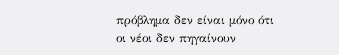πρόβλημα δεν είναι μόνο ότι οι νέοι δεν πηγαίνουν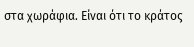στα χωράφια. Είναι ότι το κράτος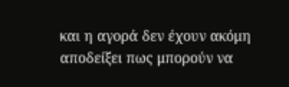και η αγορά δεν έχουν ακόμη αποδείξει πως μπορούν να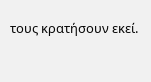τους κρατήσουν εκεί.